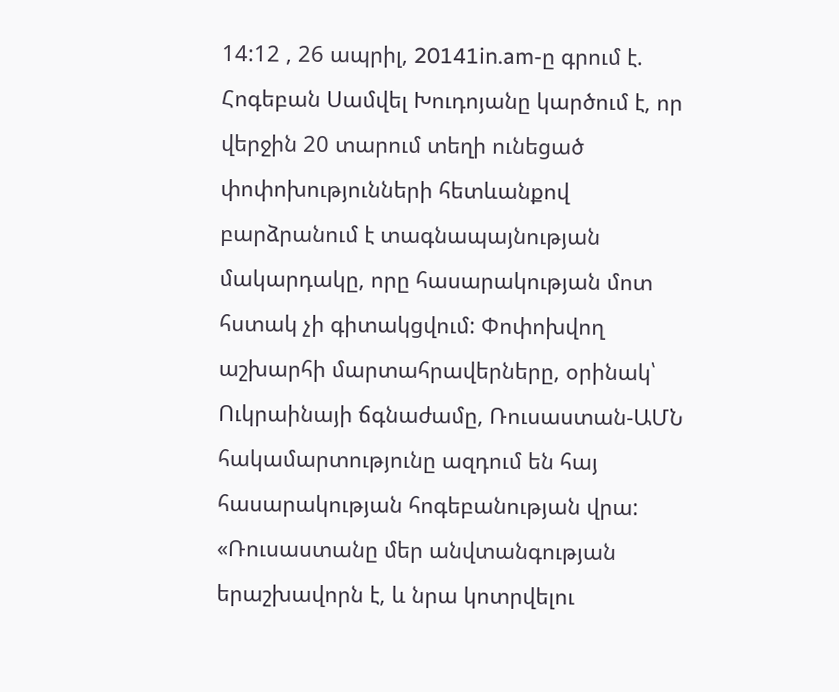14:12 , 26 ապրիլ, 20141in.am-ը գրում է.
Հոգեբան Սամվել Խուդոյանը կարծում է, որ վերջին 20 տարում տեղի ունեցած փոփոխությունների հետևանքով բարձրանում է տագնապայնության մակարդակը, որը հասարակության մոտ հստակ չի գիտակցվում: Փոփոխվող աշխարհի մարտահրավերները, օրինակ՝ Ուկրաինայի ճգնաժամը, Ռուսաստան-ԱՄՆ հակամարտությունը ազդում են հայ հասարակության հոգեբանության վրա:
«Ռուսաստանը մեր անվտանգության երաշխավորն է, և նրա կոտրվելու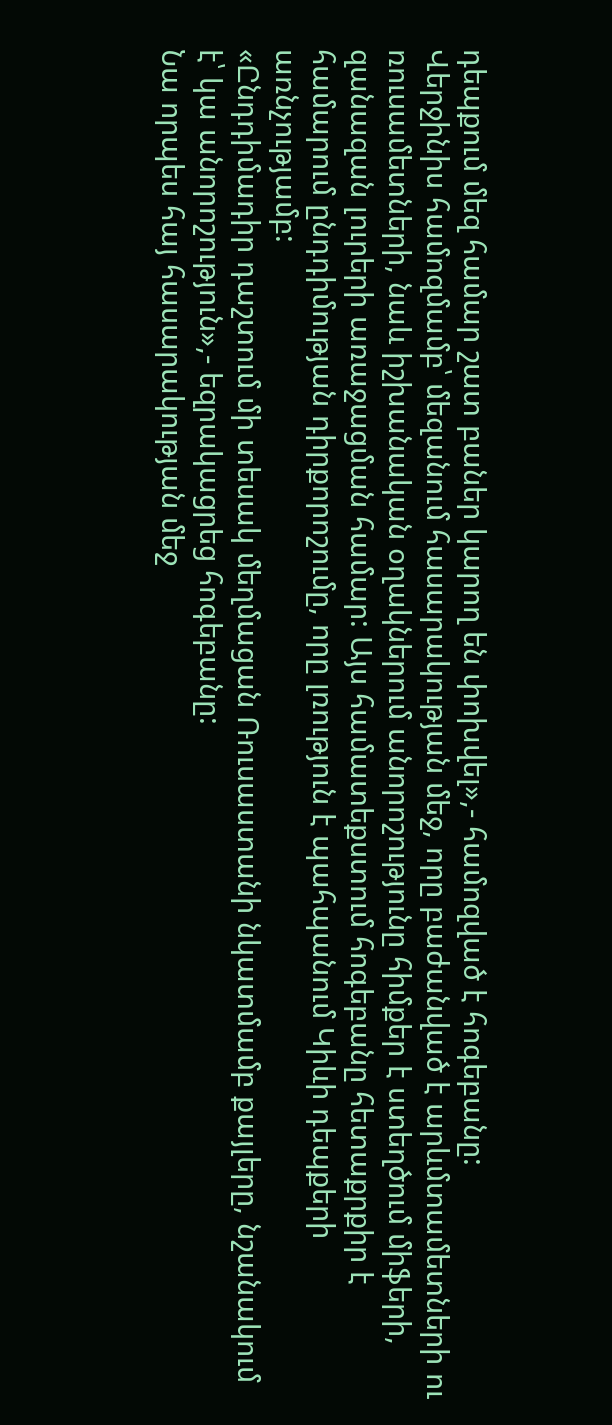դեպքում մեզ համար շատ բաներ կարող են փոխվել»,- համոզված է հոգեբանը:
Վերջինիս համոզմամբ՝ մեզանում հասարակության մեջ, որը բաժանված է արևմտամետների ու ռուսամետների, նաև իշխանական օղակներում անորոշությունը հիմքեր է ստեղծում միֆերի, զանազան լուրերի առաջացման համար: Այս համատեքստում հոգեբանը հետաքրքիր է համարում ընդդիմության դիրքորոշումը, որը լռություն է պահպանում Կիևի դեպքերի առնչությամբ:
«Ընդդիմադիր դաշտում մի տեսակ մեղմացան Ռուսաստանի նկատմամբ քայլերը, նշանակում է՝ կա անորոշություն»,- եզրակացրեց հոգեբանը:
Նա որպես հայ հասարակության մեջ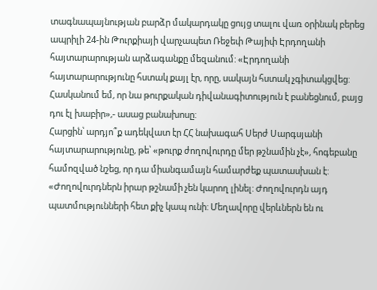տագնապայնության բարձր մակարդակը ցույց տալու վառ օրինակ բերեց ապրիլի 24-ին Թուրքիայի վարչապետ Ռեջեփ Թայիփ Էրդողանի հայտարարության արձագանքը մեզանում: «Էրդողանի հայտարարությունը հստակ քայլ էր, որը, սակայն հստակ չգիտակցվեց: Հասկանում եմ, որ նա թուրքական դիվանագիտություն է բանեցնում, բայց դու էլ խաբիր»,- ասաց բանախոսը:
Հարցին՝ արդյո՞ք ադեկվատ էր ՀՀ նախագահ Սերժ Սարգսյանի հայտարարությունը, թե՝ «թուրք ժողովուրդը մեր թշնամին չէ», հոգեբանը համոզված նշեց, որ դա միանգամայն համարժեք պատասխան է: «Ժողովուրդներն իրար թշնամի չեն կարող լինել: Ժողովուրդն այդ պատմությունների հետ քիչ կապ ունի: Մեղավորը վերևներն են ու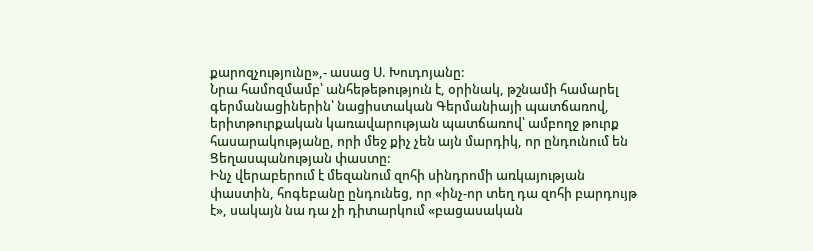քարոզչությունը»,- ասաց Ս. Խուդոյանը:
Նրա համոզմամբ՝ անհեթեթություն է, օրինակ, թշնամի համարել գերմանացիներին՝ նացիստական Գերմանիայի պատճառով, երիտթուրքական կառավարության պատճառով՝ ամբողջ թուրք հասարակությանը, որի մեջ քիչ չեն այն մարդիկ, որ ընդունում են Ցեղասպանության փաստը:
Ինչ վերաբերում է մեզանում զոհի սինդրոմի առկայության փաստին, հոգեբանը ընդունեց, որ «ինչ-որ տեղ դա զոհի բարդույթ է», սակայն նա դա չի դիտարկում «բացասական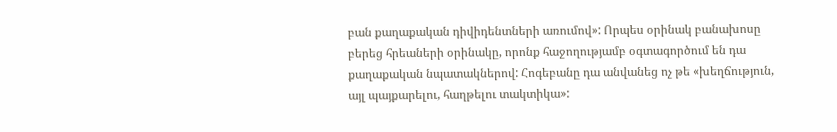բան քաղաքական դիվիդենտների առումով»: Որպես օրինակ բանախոսը բերեց հրեաների օրինակը, որոնք հաջողությամբ օգտագործում են դա քաղաքական նպատակներով: Հոգեբանը դա անվանեց ոչ թե «խեղճություն, այլ պայքարելու, հաղթելու տակտիկա»: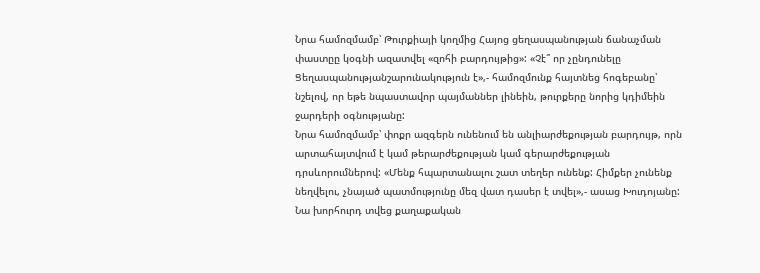Նրա համոզմամբ՝ Թուրքիայի կողմից Հայոց ցեղասպանության ճանաչման փաստըը կօգնի ազատվել «զոհի բարդույթից»: «Չէ՞ որ չընդունելը Ցեղասպանությանշարունակություն է»,- համոզմունք հայտնեց հոգեբանը՝ նշելով, որ եթե նպաստավոր պայմաններ լինեին, թուրքերը նորից կդիմեին ջարդերի օգնությանը:
Նրա համոզմամբ՝ փոքր ազգերն ունենում են անլիարժեքության բարդույթ, որն արտահայտվում է կամ թերարժեքության կամ գերարժեքության դրսևորումներով: «Մենք հպարտանալու շատ տեղեր ունենք: Հիմքեր չունենք նեղվելու, չնայած պատմությունը մեզ վատ դասեր է տվել»,- ասաց Խուդոյանը:
Նա խորհուրդ տվեց քաղաքական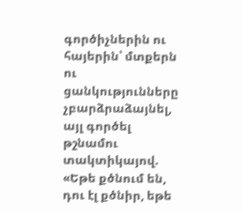գործիչներին ու հայերին՝ մտքերն ու ցանկությունները չբարձրաձայնել, այլ գործել թշնամու տակտիկայով. «Եթե քծնում են, դու էլ քծնիր, եթե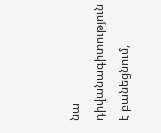նա դիվանագիտություն է բանեցնում,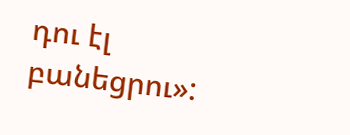դու էլ բանեցրու»: